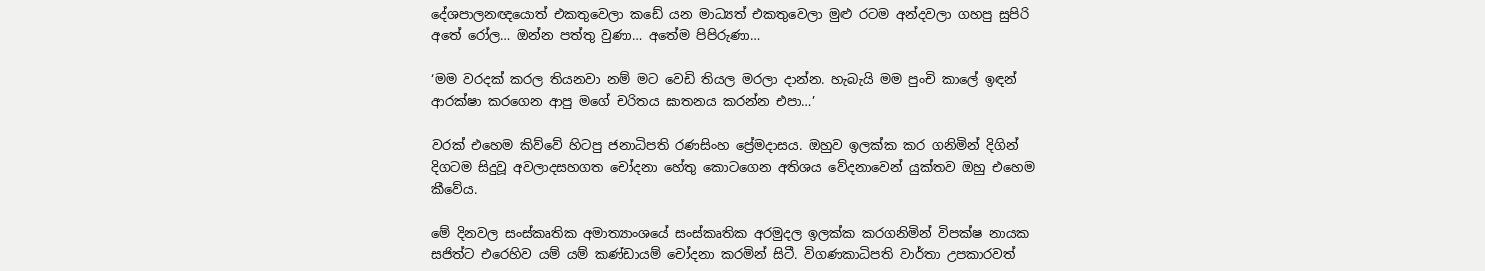දේශපාලනඥයොත් එකතුවෙලා කඩේ යන මාධ්‍යත් එකතුවෙලා මුළු රටම අන්දවලා ගහපු සුපිරි අතේ රෝල… ඔන්න පත්තු වුණා… අතේම පිපිරුණා…

‘මම වරදක් කරල තියනවා නම් මට වෙඩි තියල මරලා දාන්න. හැබැයි මම පුංචි කාලේ ඉඳන් ආරක්ෂා කරගෙන ආපු මගේ චරිතය ඝාතනය කරන්න එපා…’

වරක් එහෙම කිව්වේ හිටපු ජනාධිපති රණසිංහ ප්‍රේමදාසය. ඔහුව ඉලක්ක කර ගනිමින් දිගින් දිගටම සිදුවූ අවලාදසහගත චෝදනා හේතු කොටගෙන අතිශය වේදනාවෙන් යුක්තව ඔහු එහෙම කීවේය.

මේ දිනවල සංස්කෘතික අමාත්‍යාංශයේ සංස්කෘතික අරමුදල ඉලක්ක කරගනිමින් විපක්ෂ නායක සජිත්ට එරෙහිව යම් යම් කණ්ඩායම් චෝදනා කරමින් සිටී. විගණකාධිපති වාර්තා උපකාරවත්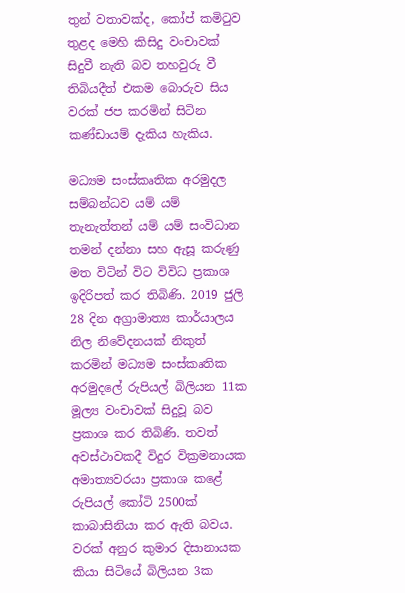තුන් වතාවක්ද, කෝප් කමිටුව තුළද මෙහි කිසිදු වංචාවක් සිදුවී නැති බව තහවුරු වී තිබියදීත් එකම බොරුව සිය වරක් ජප කරමින් සිටින කණ්ඩායම් දැකිය හැකිය.

මධ්‍යම සංස්කෘතික අරමුදල සම්බන්ධව යම් යම් තැනැත්තන් යම් යම් සංවිධාන තමන් දන්නා සහ ඇසූ කරුණු මත විටින් විට විවිධ ප්‍රකාශ ඉදිරිපත් කර තිබිණි. 2019 ජුලි 28 දින අග්‍රාමාත්‍ය කාර්යාලය නිල නිවේදනයක් නිකුත් කරමින් මධ්‍යම සංස්කෘතික අරමුදලේ රුපියල් බිලියන 11ක මූල්‍ය වංචාවක් සිදුවූ බව ප්‍රකාශ කර තිබිණි. තවත් අවස්ථාවකදී විදුර වික්‍රමනායක අමාත්‍යවරයා ප්‍රකාශ කළේ රුපියල් කෝටි 2500ක් කාබාසිනියා කර ඇති බවය. වරක් අනුර කුමාර දිසානායක කියා සිටියේ බිලියන 3ක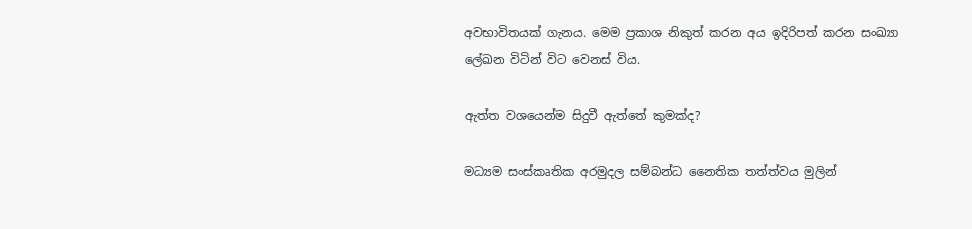අවභාවිතයක් ගැනය. මෙම ප්‍රකාශ නිකුත් කරන අය ඉදිරිපත් කරන සංඛ්‍යා ලේඛන විටින් විට වෙනස් විය.

ඇත්ත වශයෙන්ම සිදුවී ඇත්තේ කුමක්ද?

මධ්‍යම සංස්කෘතික අරමුදල සම්බන්ධ නෛතික තත්ත්වය මුලින්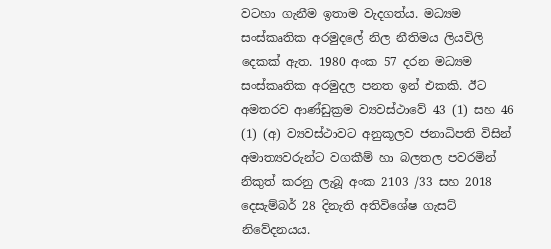වටහා ගැනීම ඉතාම වැදගත්ය. මධ්‍යම සංස්කෘතික අරමුදලේ නිල නීතිමය ලියවිලි දෙකක් ඇත. 1980 අංක 57 දරන මධ්‍යම සංස්කෘතික අරමුදල පනත ඉන් එකකි. ඊට අමතරව ආණ්ඩුක්‍රම ව්‍යවස්ථාවේ 43 (1) සහ 46 (1) (අ) ව්‍යවස්ථාවට අනුකූලව ජනාධිපති විසින් අමාත්‍යවරුන්ට වගකීම් හා බලතල පවරමින් නිකුත් කරනු ලැබූ අංක 2103 /33 සහ 2018 දෙසැම්බර් 28 දිනැති අතිවිශේෂ ගැසට් නිවේදනයය.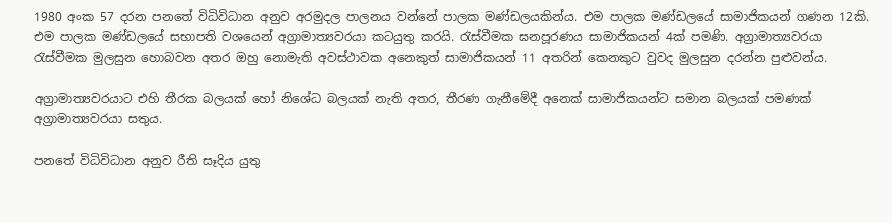1980 අංක 57 දරන පනතේ විධිවිධාන අනුව අරමුදල පාලනය වන්නේ පාලක මණ්ඩලයකින්ය. එම පාලක මණ්ඩලයේ සාමාජිකයන් ගණන 12කි. එම පාලක මණ්ඩලයේ සභාපති වශයෙන් අග්‍රාමාත්‍යවරයා කටයුතු කරයි. රැස්වීමක ඝනපූරණය සාමාජිකයන් 4ක් පමණි. අග්‍රාමාත්‍යවරයා රැස්වීමක මුලසුන හොබවන අතර ඔහු නොමැති අවස්ථාවක අනෙකුත් සාමාජිකයන් 11 අතරින් කෙනකුට වුවද මුලසුන දරන්න පුළුවන්ය.

අග්‍රාමාත්‍යවරයාට එහි තීරක බලයක් හෝ නිශේධ බලයක් නැති අතර, තීරණ ගැනීමේදී අනෙක් සාමාජිකයන්ට සමාන බලයක් පමණක් අග්‍රාමාත්‍යවරයා සතුය.

පනතේ විධිවිධාන අනුව රීති සෑදිය යුතු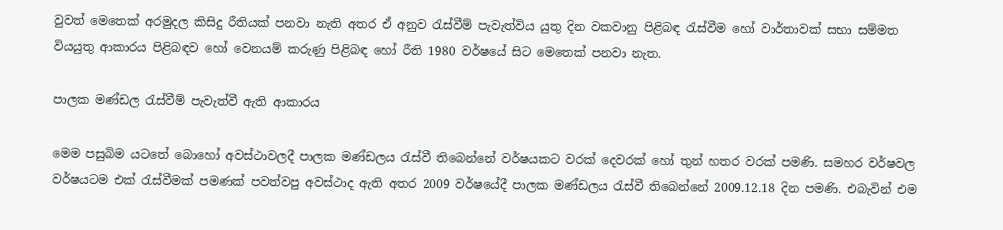වුවත් මෙතෙක් අරමුදල කිසිදු රීතියක් පනවා නැති අතර ඒ අනුව රැස්වීම් පැවැත්විය යුතු දින වකවානු පිළිබඳ රැස්වීම හෝ වාර්තාවක් සභා සම්මත වියයුතු ආකාරය පිළිබඳව හෝ වෙනයම් කරුණු පිළිබඳ හෝ රීති 1980 වර්ෂයේ සිට මෙතෙක් පනවා නැත.

පාලක මණ්ඩල රැස්වීම් පැවැත්වී ඇති ආකාරය

මෙම පසුබිම යටතේ බොහෝ අවස්ථාවලදී පාලක මණ්ඩලය රැස්වී තිබෙන්නේ වර්ෂයකට වරක් දෙවරක් හෝ තුන් හතර වරක් පමණි. සමහර වර්ෂවල වර්ෂයටම එක් රැස්වීමක් පමණක් පවත්වපු අවස්ථාද ඇති අතර 2009 වර්ෂයේදී පාලක මණ්ඩලය රැස්වී තිබෙන්නේ 2009.12.18 දින පමණි. එබැවින් එම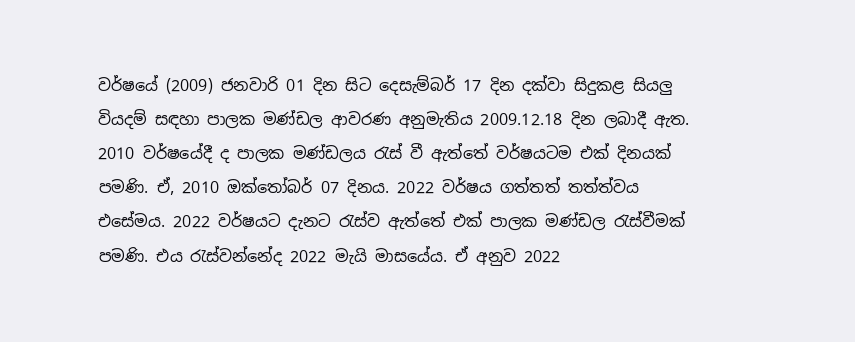වර්ෂයේ (2009) ජනවාරි 01 දින සිට දෙසැම්බර් 17 දින දක්වා සිදුකළ සියලු වියදම් සඳහා පාලක මණ්ඩල ආවරණ අනුමැතිය 2009.12.18 දින ලබාදී ඇත. 2010 වර්ෂයේදී ද පාලක මණ්ඩලය රැස් වී ඇත්තේ වර්ෂයටම එක් දිනයක් පමණි. ඒ, 2010 ඔක්තෝබර් 07 දිනය. 2022 වර්ෂය ගත්තත් තත්ත්වය එසේමය. 2022 වර්ෂයට දැනට රැස්ව ඇත්තේ එක් පාලක මණ්ඩල රැස්වීමක් පමණි. එය රැස්වන්නේද 2022 මැයි මාසයේය. ඒ අනුව 2022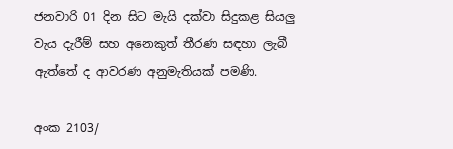ජනවාරි 01 දින සිට මැයි දක්වා සිදුකළ සියලු වැය දැරීම් සහ අනෙකුත් තීරණ සඳහා ලැබී ඇත්තේ ද ආවරණ අනුමැතියක් පමණි.

අංක 2103/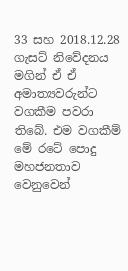33 සහ 2018.12.28 ගැසට් නිවේදනය මගින් ඒ ඒ අමාත්‍යවරුන්ට වගකීම පවරා තිබේ. එම වගකීම් මේ රටේ පොදු මහජනතාව වෙනුවෙන්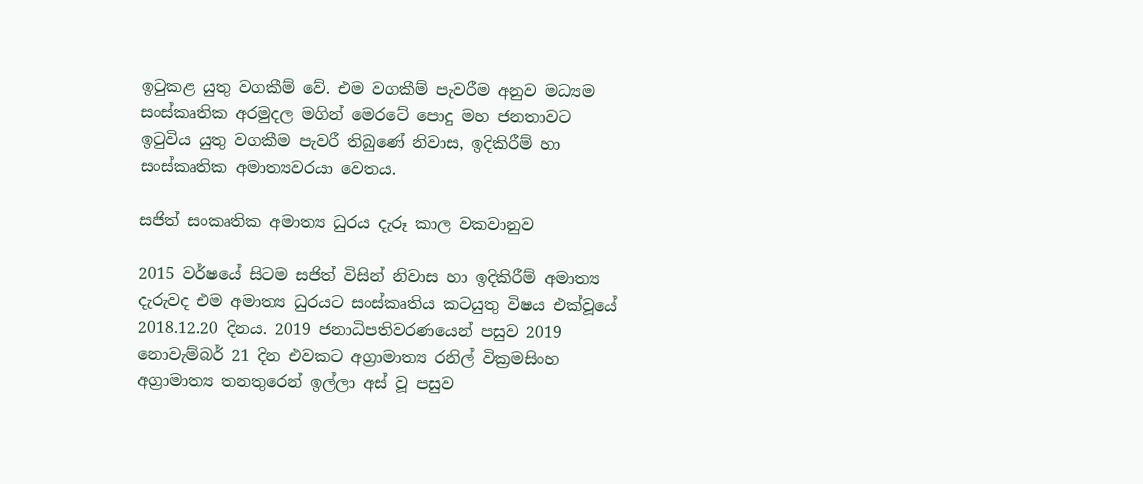ඉටුකළ යුතු වගකීම් වේ. එම වගකීම් පැවරීම අනුව මධ්‍යම සංස්කෘතික අරමුදල මගින් මෙරටේ පොදු මහ ජනතාවට ඉටුවිය යුතු වගකීම පැවරී තිබුණේ නිවාස, ඉදිකිරීම් හා සංස්කෘතික අමාත්‍යවරයා වෙතය.

සජිත් සංකෘතික අමාත්‍ය ධුරය දැරූ කාල වකවානුව

2015 වර්ෂයේ සිටම සජිත් විසින් නිවාස හා ඉදිකිරීම් අමාත්‍ය දැරුවද එම අමාත්‍ය ධුරයට සංස්කෘතිය කටයුතු විෂය එක්වූයේ 2018.12.20 දිනය. 2019 ජනාධිපතිවරණයෙන් පසුව 2019 නොවැම්බර් 21 දින එවකට අග්‍රාමාත්‍ය රනිල් වික්‍රමසිංහ අග්‍රාමාත්‍ය තනතුරෙන් ඉල්ලා අස් වූ පසුව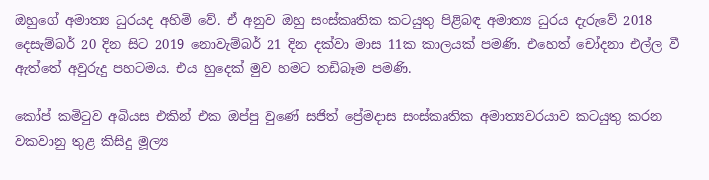ඔහුගේ අමාත්‍ය ධුරයද අහිමි වේ. ඒ අනුව ඔහු සංස්කෘතික කටයුතු පිළිබඳ අමාත්‍ය ධුරය දැරුවේ 2018 දෙසැම්බර් 20 දින සිට 2019 නොවැම්බර් 21 දින දක්වා මාස 11ක කාලයක් පමණි. එහෙත් චෝදනා එල්ල වී ඇත්තේ අවුරුදු පහටමය. එය හුදෙක් මුව හමට තඩිබෑම පමණි.

කෝප් කමිටුව අබියස එකින් එක ඔප්පු වුණේ සජිත් ප්‍රේමදාස සංස්කෘතික අමාත්‍යවරයාව කටයුතු කරන වකවානු තුළ කිසිදු මූල්‍ය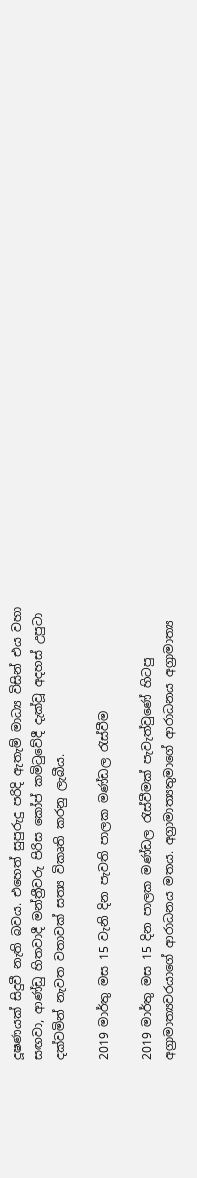දූෂණයක් සිදුවී නැති බවය. එහෙත් සුපුරුදු පරිදි ඇතැම් මාධ්‍ය විසින් එය වහා සඟවා, ආණ්ඩු හිතවාදී මන්ත්‍රීවරු පිරිස කෝප් කමිටුවේදී දැක්වූ අදහස් උපුටා දක්වමින් නැවත වතාවක් සත්‍ය විකෘති කරනු ලැබීය.

2019 මාර්තු මස 15 වැනි දින පැවති පාලක මණ්ඩල රැස්වීම

2019 මාර්තු මස 15 දින පාලක මණ්ඩල රැස්වීමක් පැවැත්වුණේ හිටපු අග්‍රාමාත්‍යවරයාගේ ආරාධනය මතය. අග්‍රාමාත්‍යතුමාගේ ආරාධනය අග්‍රාමාත්‍ය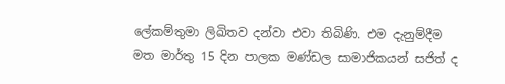ලේකම්තුමා ලිඛිතව දන්වා එවා තිබිණි. එම දැනුම්දීම මත මාර්තු 15 දින පාලක මණ්ඩල සාමාජිකයන් සජිත් ද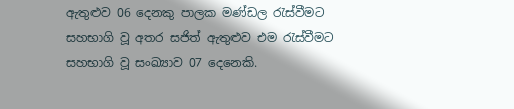ඇතුළුව 06 දෙනකු පාලක මණ්ඩල රැස්වීමට සහභාගි වූ අතර සජිත් ඇතුළුව එම රැස්වීමට සහභාගි වූ සංඛ්‍යාව 07 දෙනෙකි.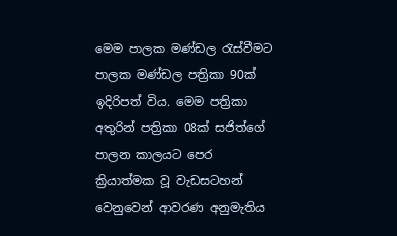මෙම පාලක මණ්ඩල රැස්වීමට පාලක මණ්ඩල පත්‍රිකා 90ක් ඉදිරිපත් විය. මෙම පත්‍රිකා අතුරින් පත්‍රිකා 08ක් සජිත්ගේ පාලන කාලයට පෙර ක්‍රියාත්මක වූ වැඩසටහන් වෙනුවෙන් ආවරණ අනුමැතිය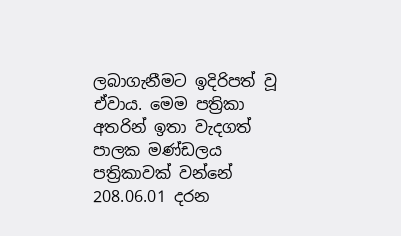ලබාගැනීමට ඉදිරිපත් වූ ඒවාය. මෙම පත්‍රිකා අතරින් ඉතා වැදගත් පාලක මණ්ඩලය පත්‍රිකාවක් වන්නේ 208.06.01 දරන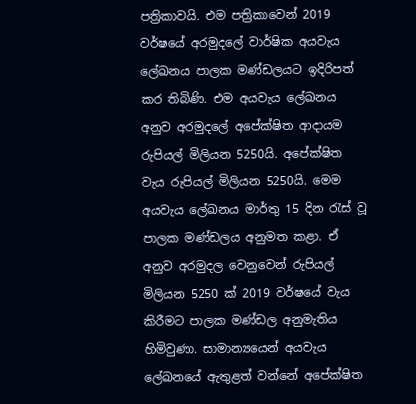පත්‍රිකාවයි. එම පත්‍රිකාවෙන් 2019 වර්ෂයේ අරමුදලේ වාර්ෂික අයවැය ලේඛනය පාලක මණ්ඩලයට ඉදිරිපත් කර තිබිණි. එම අයවැය ලේඛනය අනුව අරමුදලේ අපේක්ෂිත ආදායම රුපියල් මිලියන 5250යි. අපේක්ෂිත වැය රුපියල් මිලියන 5250යි. මෙම අයවැය ලේඛනය මාර්තු 15 දින රැස් වූ පාලක මණ්ඩලය අනුමත කළා. ඒ අනුව අරමුදල වෙනුවෙන් රුපියල් මිලියන 5250 ක් 2019 වර්ෂයේ වැය කිරීමට පාලක මණ්ඩල අනුමැතිය හිමිවුණා. සාමාන්‍යයෙන් අයවැය ලේඛනයේ ඇතුළත් වන්නේ අපේක්ෂිත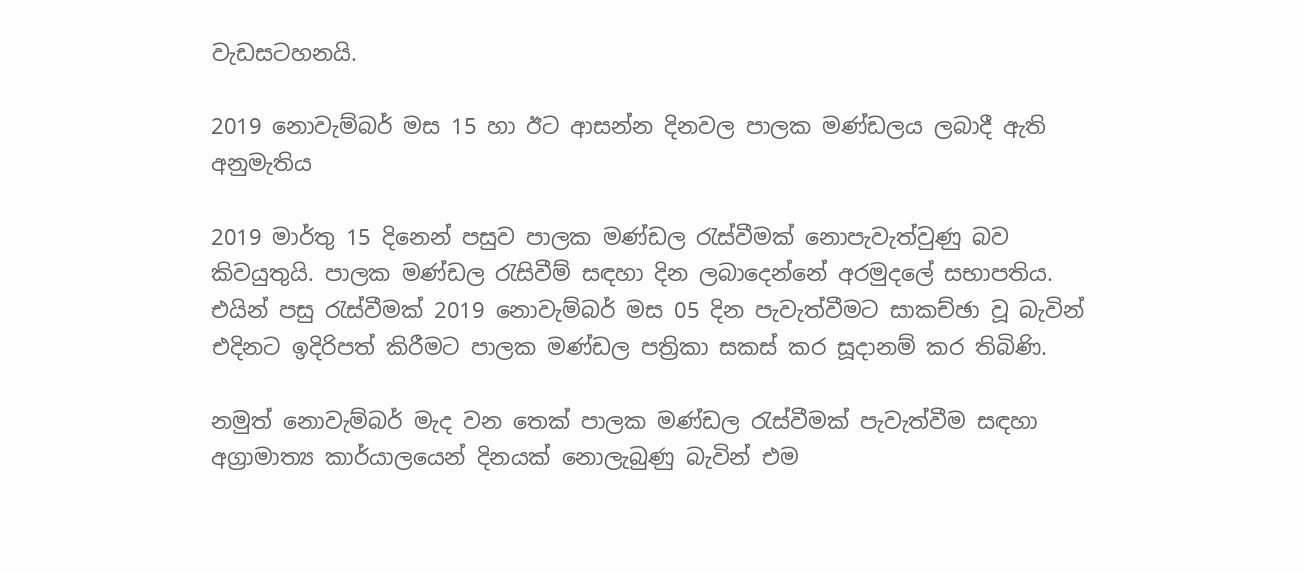වැඩසටහනයි.

2019 නොවැම්බර් මස 15 හා ඊට ආසන්න දිනවල පාලක මණ්ඩලය ලබාදී ඇති අනුමැතිය

2019 මාර්තු 15 දිනෙන් පසුව පාලක මණ්ඩල රැස්වීමක් නොපැවැත්වුණු බව කිවයුතුයි. පාලක මණ්ඩල රැසිවීම් සඳහා දින ලබාදෙන්නේ අරමුදලේ සභාපතිය. එයින් පසු රැස්වීමක් 2019 නොවැම්බර් මස 05 දින පැවැත්වීමට සාකච්ඡා වූ බැවින් එදිනට ඉදිරිපත් කිරීමට පාලක මණ්ඩල පත්‍රිකා සකස් කර සූදානම් කර තිබිණි.

නමුත් නොවැම්බර් මැද වන තෙක් පාලක මණ්ඩල රැස්වීමක් පැවැත්වීම සඳහා අග්‍රාමාත්‍ය කාර්යාලයෙන් දිනයක් නොලැබුණු බැවින් එම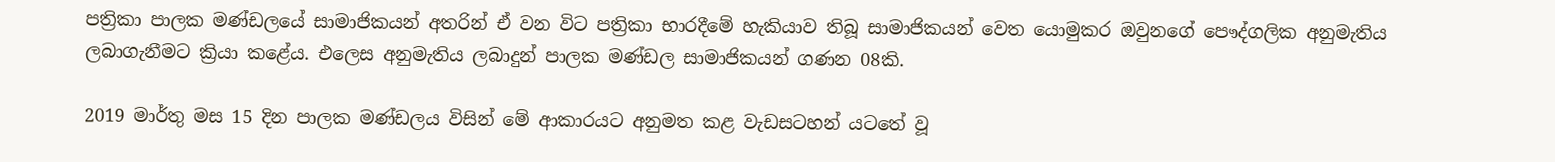පත්‍රිකා පාලක මණ්ඩලයේ සාමාජිකයන් අතරින් ඒ වන විට පත්‍රිකා භාරදීමේ හැකියාව තිබූ සාමාජිකයන් වෙත යොමුකර ඔවුනගේ පෞද්ගලික අනුමැතිය ලබාගැනීමට ක්‍රියා කළේය. එලෙස අනුමැතිය ලබාදුන් පාලක මණ්ඩල සාමාජිකයන් ගණන 08කි.

2019 මාර්තු මස 15 දින පාලක මණ්ඩලය විසින් මේ ආකාරයට අනුමත කළ වැඩසටහන් යටතේ වූ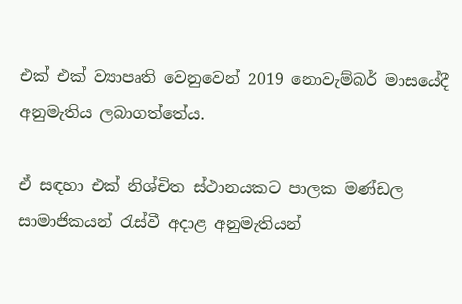එක් එක් ව්‍යාපෘති වෙනුවෙන් 2019 නොවැම්බර් මාසයේදී අනුමැතිය ලබාගත්තේය.

ඒ සඳහා එක් නිශ්චිත ස්ථානයකට පාලක මණ්ඩල සාමාජිකයන් රැස්වී අදාළ අනුමැතියන්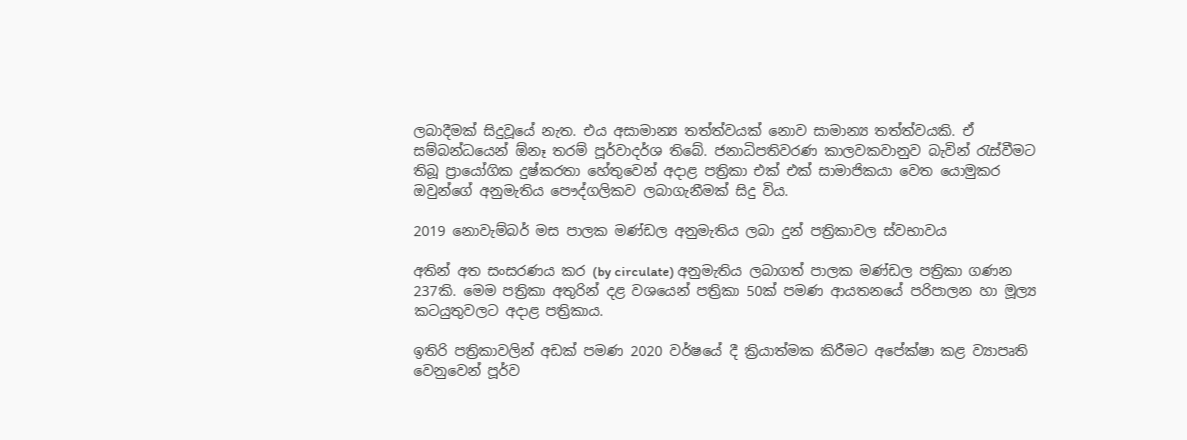ලබාදීමක් සිදුවූයේ නැත. එය අසාමාන්‍ය තත්ත්වයක් නොව සාමාන්‍ය තත්ත්වයකි. ඒ සම්බන්ධයෙන් ඕනෑ තරම් පූර්වාදර්ශ තිබේ. ජනාධිපතිවරණ කාලවකවානුව බැවින් රැස්වීමට තිබූ ප්‍රායෝගික දුෂ්කරතා හේතුවෙන් අදාළ පත්‍රිකා එක් එක් සාමාජිකයා වෙත යොමුකර ඔවුන්ගේ අනුමැතිය පෞද්ගලිකව ලබාගැනීමක් සිදු විය.

2019 නොවැම්බර් මස පාලක මණ්ඩල අනුමැතිය ලබා දුන් පත්‍රිකාවල ස්වභාවය

අතින් අත සංසරණය කර (by circulate) අනුමැතිය ලබාගත් පාලක මණ්ඩල පත්‍රිකා ගණන 237කි. මෙම පත්‍රිකා අතුරින් දළ වශයෙන් පත්‍රිකා 50ක් පමණ ආයතනයේ පරිපාලන හා මූල්‍ය කටයුතුවලට අදාළ පත්‍රිකාය.

ඉතිරි පත්‍රිකාවලින් අඩක් පමණ 2020 වර්ෂයේ දී ක්‍රියාත්මක කිරීමට අපේක්ෂා කළ ව්‍යාපෘති වෙනුවෙන් පූර්ව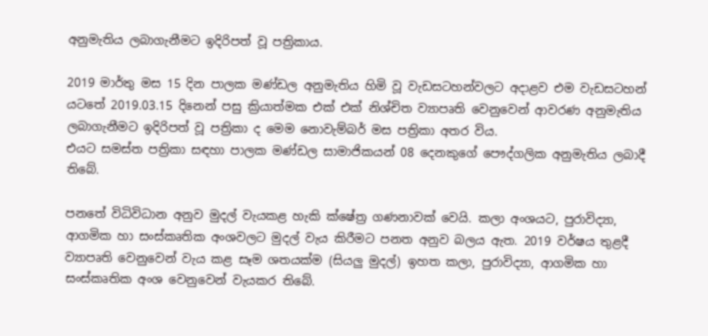අනුමැතිය ලබාගැනීමට ඉදිරිපත් වූ පත්‍රිකාය.

2019 මාර්තු මස 15 දින පාලක මණ්ඩල අනුමැතිය හිමි වූ වැඩසටහන්වලට අදාළව එම වැඩසටහන් යටතේ 2019.03.15 දිනෙන් පසු ක්‍රියාත්මක එක් එක් නිශ්චිත ව්‍යාපෘති වෙනුවෙන් ආවරණ අනුමැතිය ලබාගැනීමට ඉදිරිපත් වූ පත්‍රිකා ද මෙම නොවැම්බර් මස පත්‍රිකා අතර විය.
එයට සමස්ත පත්‍රිකා සඳහා පාලක මණ්ඩල සාමාජිකයන් 08 දෙනකුගේ පෞද්ගලික අනුමැතිය ලබාදී තිබේ.

පනතේ විධිවිධාන අනුව මුදල් වැයකළ හැකි ක්ෂේත්‍ර ගණනාවක් වෙයි. කලා අංශයට, පුරාවිද්‍යා, ආගමික හා සංස්කෘතික අංශවලට මුදල් වැය කිරීමට පනත අනුව බලය ඇත. 2019 වර්ෂය තුළදී ව්‍යාපෘති වෙනුවෙන් වැය කළ සෑම ශතයක්ම (සියලු මුදල්) ඉහත කලා, පුරාවිද්‍යා, ආගමික හා සංස්කෘතික අංශ වෙනුවෙන් වැයකර තිබේ.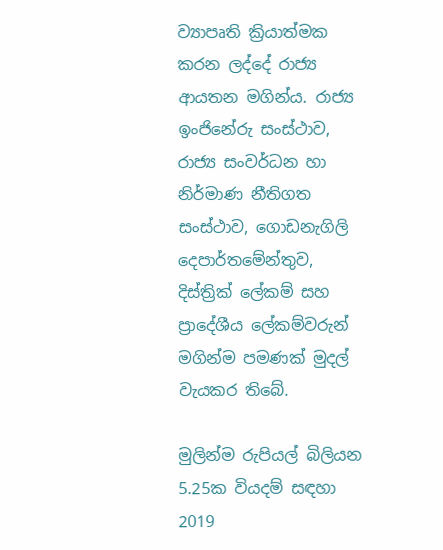ව්‍යාපෘති ක්‍රියාත්මක කරන ලද්දේ රාජ්‍ය ආයතන මගින්ය. රාජ්‍ය ඉංජිනේරු සංස්ථාව, රාජ්‍ය සංවර්ධන හා නිර්මාණ නීතිගත සංස්ථාව, ගොඩනැගිලි දෙපාර්තමේන්තුව, දිස්ත්‍රික් ලේකම් සහ ප්‍රාදේශීය ලේකම්වරුන් මගින්ම පමණක් මුදල් වැයකර තිබේ.

මුලින්ම රුපියල් බිලියන 5.25ක වියදම් සඳහා 2019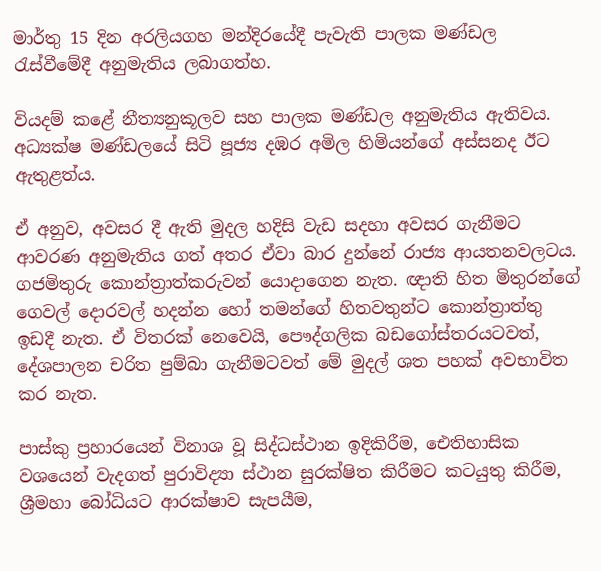මාර්තු 15 දින අරලියගහ මන්දිරයේදී පැවැති පාලක මණ්ඩල රැස්වීමේදී අනුමැතිය ලබාගත්හ.

වියදම් කළේ නීත්‍යනුකූලව සහ පාලක මණ්ඩල අනුමැතිය ඇතිවය. අධ්‍යක්ෂ මණ්ඩලයේ සිටි පූජ්‍ය දඹර අමිල හිමියන්ගේ අස්සනද ඊට ඇතුළත්ය.

ඒ අනුව, අවසර දී ඇති මුදල හදිසි වැඩ සදහා අවසර ගැනීමට ආවරණ අනුමැතිය ගත් අතර ඒවා බාර දුන්නේ රාජ්‍ය ආයතනවලටය. ගජමිතුරු කොන්ත්‍රාත්කරුවන් යොදාගෙන නැත. ඥාති හිත මිතුරන්ගේ ගෙවල් දොරවල් හදන්න හෝ තමන්ගේ හිතවතුන්ට කොන්ත්‍රාත්තු ඉඩදී නැත. ඒ විතරක් නෙවෙයි, පෞද්ගලික බඩගෝස්තරයටවත්, දේශපාලන චරිත පුම්බා ගැනීමටවත් මේ මුදල් ශත පහක් අවභාවිත කර නැත.

පාස්කු ප්‍රහාරයෙන් විනාශ වූ සිද්ධස්ථාන ඉදිකිරීම, ඓතිහාසික වශයෙන් වැදගත් පුරාවිද්‍යා ස්ථාන සුරක්ෂිත කිරීමට කටයුතු කිරීම, ශ්‍රීමහා බෝධියට ආරක්ෂාව සැපයීම,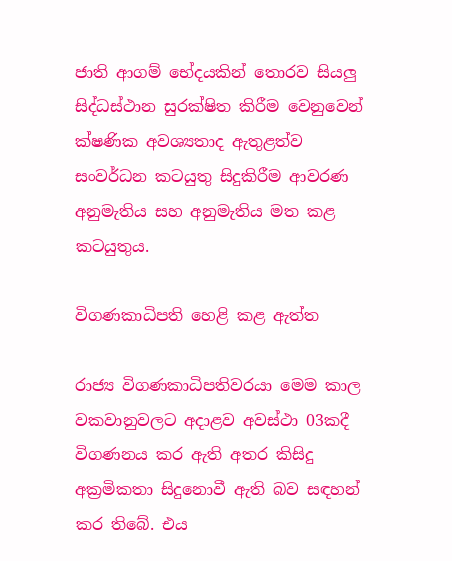ජාති ආගම් භේදයකින් තොරව සියලු සිද්ධස්ථාන සුරක්ෂිත කිරීම වෙනුවෙන් ක්ෂණික අවශ්‍යතාද ඇතුළත්ව සංවර්ධන කටයුතු සිදුකිරීම ආවරණ අනුමැතිය සහ අනුමැතිය මත කළ කටයුතුය.

විගණකාධිපති හෙළි කළ ඇත්ත

රාජ්‍ය විගණකාධිපතිවරයා මෙම කාල වකවානුවලට අදාළව අවස්ථා 03කදී විගණනය කර ඇති අතර කිසිදු අක්‍රමිකතා සිදුනොවී ඇති බව සඳහන් කර තිබේ. එය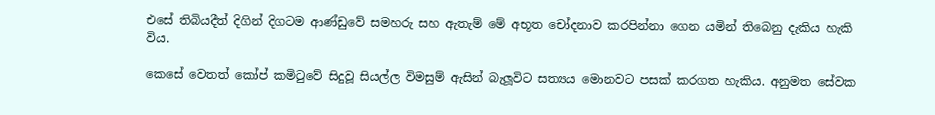එසේ තිබියදීත් දිගින් දිගටම ආණ්ඩුවේ සමහරු සහ ඇතැම් මේ අභූත චෝදනාව කරපින්නා ගෙන යමින් තිබෙනු දැකිය හැකි විය.

කෙසේ වෙතත් කෝප් කමිටුවේ සිදුවූ සියල්ල විමසුම් ඇසින් බැලූවිට සත්‍යය මොනවට පසක් කරගත හැකිය. අනුමත සේවක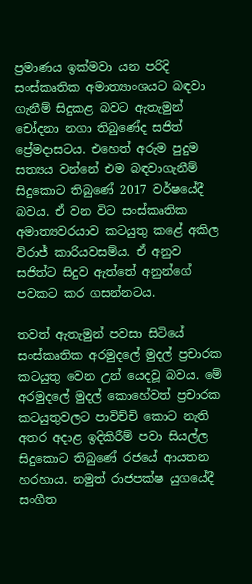ප්‍රමාණය ඉක්මවා යන පරිදි සංස්කෘතික අමාත්‍යාංශයට බඳවා ගැනීම් සිදුකළ බවට ඇතැමුන් චෝදනා නගා තිබුණේද සජිත් ප්‍රේමදාසටය. එහෙත් අරුම පුදුම සත්‍යය වන්නේ එම බඳවාගැනීම් සිදුකොට තිබුණේ 2017 වර්ෂයේදී බවය. ඒ වන විට සංස්කෘතික අමාත්‍යවරයාව කටයුතු කළේ අකිල විරාජ් කාරියවසම්ය. ඒ අනුව සජිත්ට සිදුව ඇත්තේ අනුන්ගේ පවකට කර ගසන්නටය.

තවත් ඇතැමුන් පවසා සිටියේ සංස්කෘතික අරමුදලේ මුදල් ප්‍රචාරක කටයුතු වෙන උන් යෙදවූ බවය. මේ අරමුදලේ මුදල් කොහේවත් ප්‍රචාරක කටයුතුවලට පාවිච්චි කොට නැති අතර අදාළ ඉදිකිරීම් පවා සියල්ල සිදුකොට තිබුණේ රජයේ ආයතන හරහාය. නමුත් රාජපක්ෂ යුගයේදී සංගීත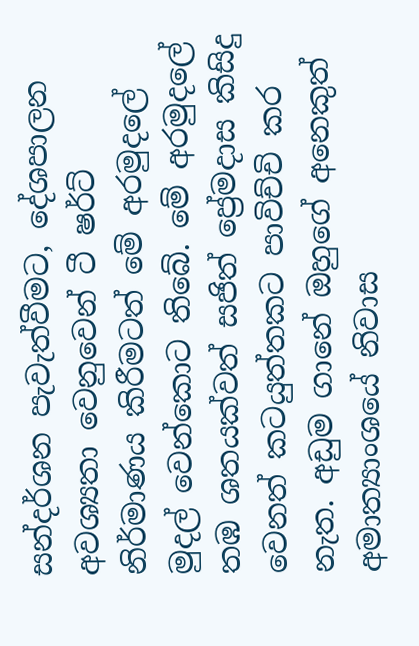සන්දර්ශන පැවැත්වීමට, දේශපාලන අවශ්‍යතා වෙනුවෙන් ටී ෂර්ට් නිර්මාණය කිරීමටත් මේ අරමුදලේ මුදල් වෙන්කොට තිබේ. මේ අරමුදලේ තඹ ශතයක්වත් සජිත් ප්‍රේමදාස කිසිදු වෙනත් කටයුත්තකට පාවිච්චි කර නැත. අඩුම ගානේ ඔහුගේ අනෙකුත් අමාත්‍යාංශයේ නිවාස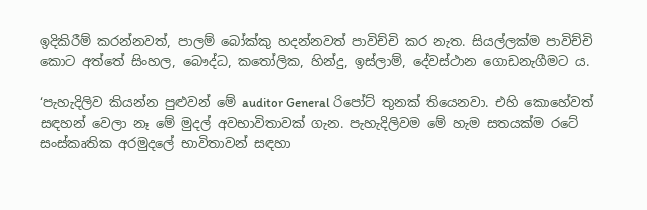ඉදිකිරීම් කරන්නවත්, පාලම් බෝක්කු හදන්නවත් පාවිච්චි කර නැත. සියල්ලක්ම පාවිච්චි කොට අත්තේ සිංහල, බෞද්ධ, කතෝලික, හින්දු, ඉස්ලාම්, දේවස්ථාන ගොඩනැගීමට ය.

‘පැහැදිලිව කියන්න පුළුවන් මේ auditor General රිපෝට් තුනක් තියෙනවා. එහි කොහේවත් සඳහන් වෙලා නෑ මේ මුදල් අවභාවිතාවක් ගැන. පැහැදිලිවම මේ හැම සතයක්ම රටේ සංස්කෘතික අරමුදලේ භාවිතාවන් සඳහා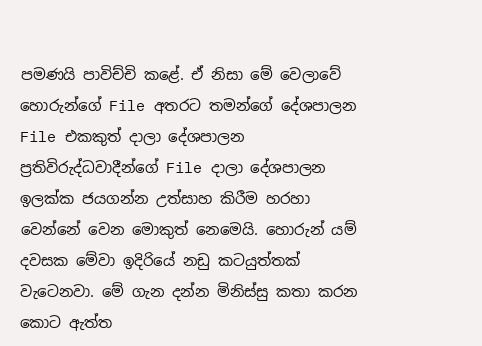පමණයි පාවිච්චි කළේ. ඒ නිසා මේ වෙලාවේ හොරුන්ගේ File අතරට තමන්ගේ දේශපාලන File එකකුත් දාලා දේශපාලන ප්‍රතිවිරුද්ධවාදීන්ගේ File දාලා දේශපාලන ඉලක්ක ජයගන්න උත්සාහ කිරීම හරහා වෙන්නේ වෙන මොකුත් නෙමෙයි. හොරුන් යම් දවසක මේවා ඉදිරියේ නඩු කටයුත්තක් වැටෙනවා. මේ ගැන දන්න මිනිස්සු කතා කරන කොට ඇත්ත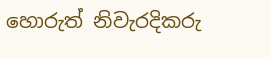හොරුත් නිවැරදිකරු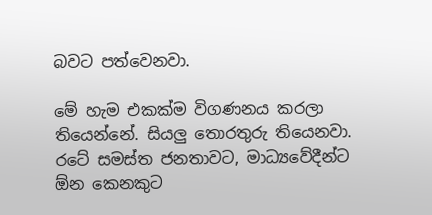බවට පත්වෙනවා.

මේ හැම එකක්ම විගණනය කරලා තියෙන්නේ. සියලු තොරතුරු තියෙනවා. රටේ සමස්ත ජනතාවට, මාධ්‍යවේදීන්ට ඕන කෙනකුට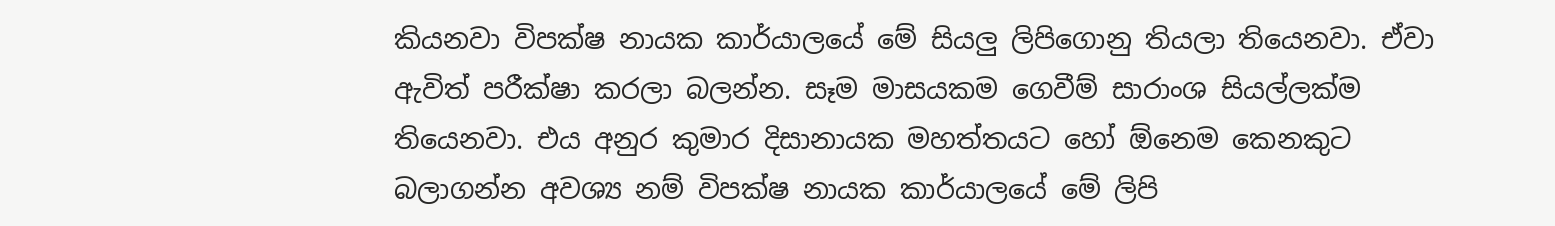කියනවා විපක්ෂ නායක කාර්යාලයේ මේ සියලු ලිපිගොනු තියලා තියෙනවා. ඒවා ඇවිත් පරීක්ෂා කරලා බලන්න. සෑම මාසයකම ගෙවීම් සාරාංශ සියල්ලක්ම තියෙනවා. එය අනුර කුමාර දිසානායක මහත්තයට හෝ ඕනෙම කෙනකුට බලාගන්න අවශ්‍ය නම් විපක්ෂ නායක කාර්යාලයේ මේ ලිපි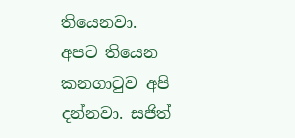තියෙනවා. අපට තියෙන කනගාටුව අපි දන්නවා. සජිත්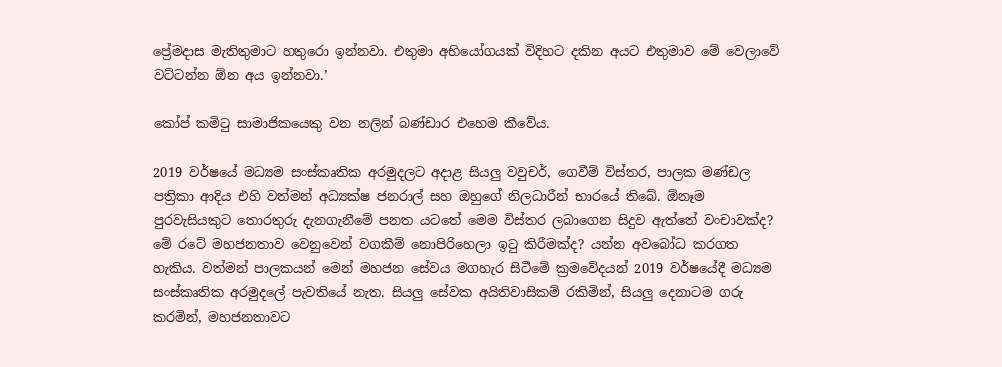ප්‍රේමදාස මැතිතුමාට හතුරො ඉන්නවා. එතුමා අභියෝගයක් විදිහට දකින අයට එතුමාව මේ වෙලාවේ වට්ටන්න ඕන අය ඉන්නවා.’

කෝප් කමිටු සාමාජිකයෙකු වන නලින් බණ්ඩාර එහෙම කීවේය.

2019 වර්ෂයේ මධ්‍යම සංස්කෘතික අරමුදලට අදාළ සියලු වවුචර්, ගෙවීම් විස්තර, පාලක මණ්ඩල පත්‍රිකා ආදිය එහි වත්මන් අධ්‍යක්ෂ ජනරාල් සහ ඔහුගේ නිලධාරීන් භාරයේ තිබේ. ඕනෑම පුරවැසියකුට තොරතුරු දැනගැනීමේ පනත යටතේ මෙම විස්තර ලබාගෙන සිදුව ඇත්තේ වංචාවක්ද? මේ රටේ මහජනතාව වෙනුවෙන් වගකීම් නොපිරිහෙලා ඉටු කිරීමක්ද? යන්න අවබෝධ කරගත හැකිය. වත්මන් පාලකයන් මෙන් මහජන සේවය මගහැර සිටීමේ ක්‍රමවේදයන් 2019 වර්ෂයේදී මධ්‍යම සංස්කෘතික අරමුදලේ පැවතියේ නැත. සියලු සේවක අයිතිවාසිකම් රකිමින්, සියලු දෙනාටම ගරු කරමින්, මහජනතාවට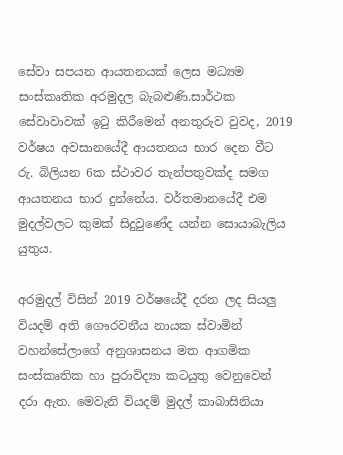සේවා සපයන ආයතනයක් ලෙස මධ්‍යම සංස්කෘතික අරමුදල බැබළුණි.සාර්ථක සේවාවාවක් ඉටු කිරීමෙන් අනතුරුව වුවද, 2019 වර්ෂය අවසානයේදී ආයතනය භාර දෙන වීට රු. බිලියන 6ක ස්ථාවර තැන්පතුවක්ද සමග ආයතනය භාර දුන්නේය. වර්තමානයේදී එම මුදල්වලට කුමක් සිදුවුණේද යන්න සොයාබැලිය යුතුය.

අරමුදල් විසින් 2019 වර්ෂයේදී දරන ලද සියලු වියදම් අති ගෞරවනීය නායක ස්වාමින් වහන්සේලාගේ අනුශාසනය මත ආගමික සංස්කෘතික හා පුරාවිද්‍යා කටයුතු වෙනුවෙන් දරා ඇත. මෙවැනි වියදම් මුදල් කාබාසිනියා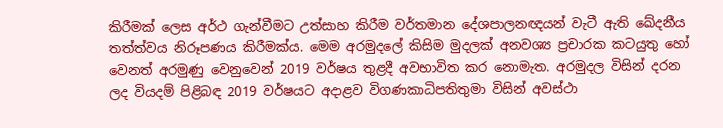කිරීමක් ලෙස අර්ථ ගැන්වීමට උත්සාහ කිරීම වර්තමාන දේශපාලනඥයන් වැටී ඇති ඛේදනීය තත්ත්වය නිරූපණය කිරීමක්ය. මෙම අරමුදලේ කිසිම මුදලක් අනවශ්‍ය ප්‍රචාරක කටයුතු හෝ වෙනත් අරමුණු වෙනුවෙන් 2019 වර්ෂය තුළදී අවභාවිත කර නොමැත. අරමුදල විසින් දරන ලද වියදම් පිළිබඳ 2019 වර්ෂයට අදාළව විගණකාධිපතිතුමා විසින් අවස්ථා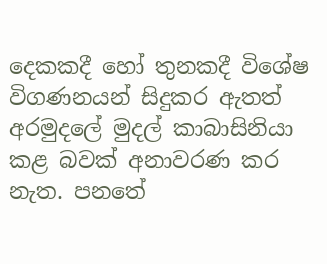දෙකකදී හෝ තුනකදී විශේෂ විගණනයන් සිදුකර ඇතත් අරමුදලේ මුදල් කාබාසිනියා කළ බවක් අනාවරණ කර නැත. පනතේ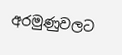අරමුණුවලට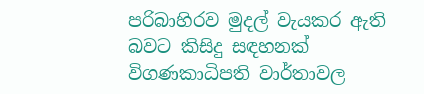පරිබාහිරව මුදල් වැයකර ඇති බවට කිසිදු සඳහනක් විගණකාධිපති වාර්තාවල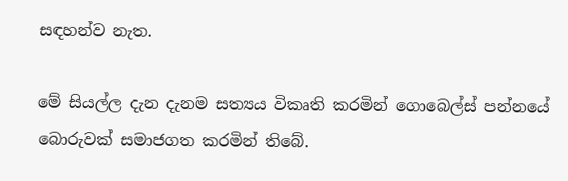සඳහන්ව නැත.

මේ සියල්ල දැන දැනම සත්‍යය විකෘති කරමින් ගොබෙල්ස් පන්නයේ බොරුවක් සමාජගත කරමින් තිබේ.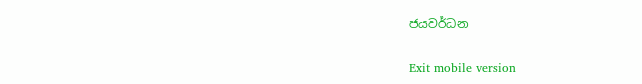ජයවර්ධන

Exit mobile version